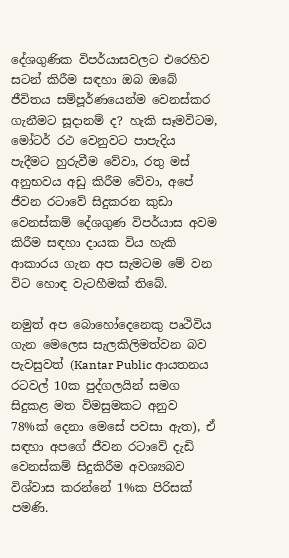දේශගුණික විපර්යාසවලට එරෙහිව සටන් කිරීම සඳහා ඔබ ඔබේ ජීවිතය සම්පූර්ණයෙන්ම වෙනස්කර ගැනීමට සූදානම් ද? හැකි සෑමවිටම, මෝටර් රථ වෙනුවට පාපැදිය පැදීමට හුරුවීම වේවා, රතු මස් අනුභවය අඩු කිරීම වේවා, අපේ ජීවන රටාවේ සිදුකරන කුඩා වෙනස්කම් දේශගුණ විපර්යාස අවම කිරීම සඳහා දායක විය හැකි ආකාරය ගැන අප සැමටම මේ වන විට හොඳ වැටහීමක් තිබේ.

නමුත් අප බොහෝදෙනෙකු පෘථිවිය ගැන මෙලෙස සැලකිලිමත්වන බව පැවසුවත් (Kantar Public ආයතනය රටවල් 10ක පුද්ගලයින් සමග සිදුකළ මත විමසුමකට අනුව 78%ක් දෙනා මෙසේ පවසා ඇත), ඒ සඳහා අපගේ ජීවන රටාවේ දැඩි වෙනස්කම් සිදුකිරීම අවශ්‍යබව විශ්වාස කරන්නේ 1%ක පිරිසක් පමණි.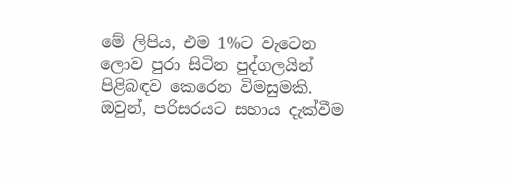මේ ලිපිය, එම 1%ට වැටෙන ලොව පුරා සිටින පුද්ගලයින් පිළිබඳව කෙරෙන විමසුමකි. ඔවුන්, පරිසරයට සහාය දැක්වීම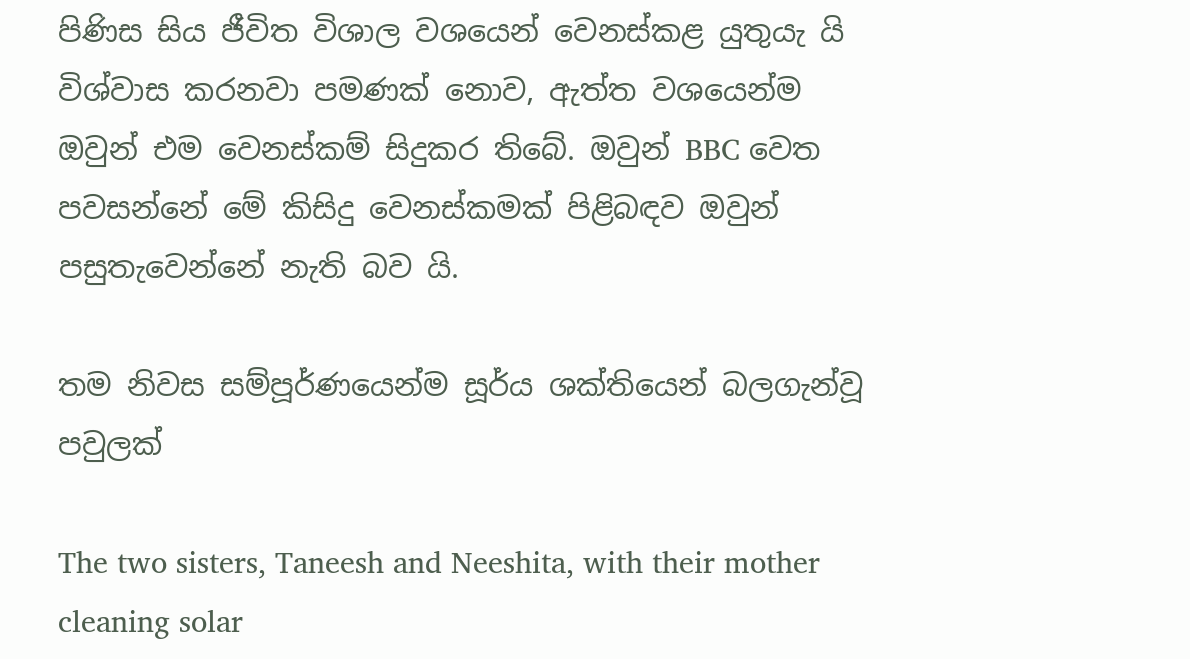පිණිස සිය ජීවිත විශාල වශයෙන් වෙනස්කළ යුතුයැ යි විශ්වාස කරනවා පමණක් නොව, ඇත්ත වශයෙන්ම ඔවුන් එම වෙනස්කම් සිදුකර තිබේ. ඔවුන් BBC වෙත පවසන්නේ මේ කිසිදු වෙනස්කමක් පිළිබඳව ඔවුන් පසුතැවෙන්නේ නැති බව යි.

තම නිවස සම්පූර්ණයෙන්ම සූර්ය ශක්තියෙන් බලගැන්වූ පවුලක්

The two sisters, Taneesh and Neeshita, with their mother cleaning solar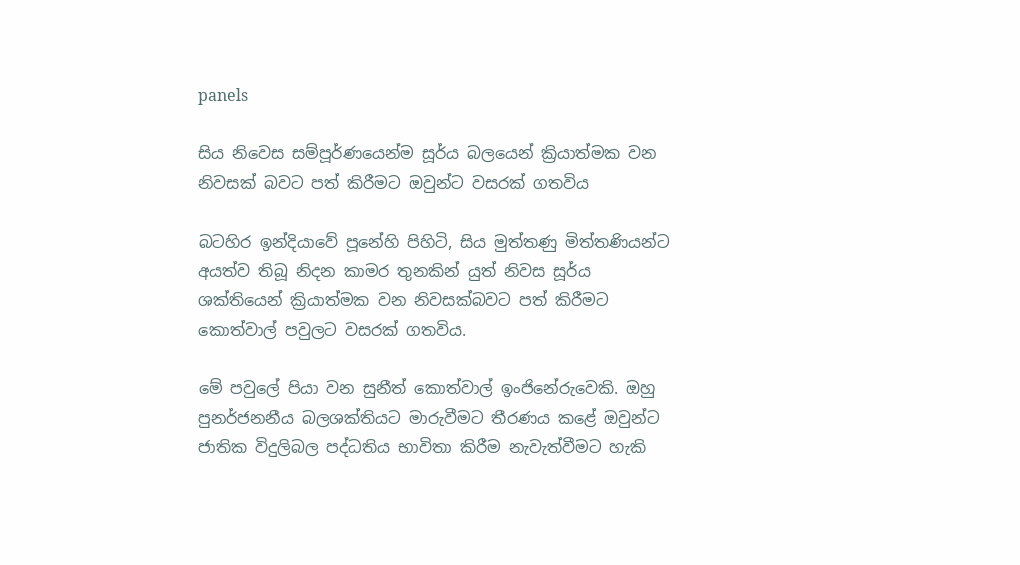panels

සිය නිවෙස සම්පූර්ණයෙන්ම සූර්ය බලයෙන් ක්‍රියාත්මක වන නිවසක් බවට පත් කිරීමට ඔවුන්ට වසරක් ගතවිය

බටහිර ඉන්දියාවේ පූනේහි පිහිටි, සිය මුත්තණු මිත්තණියන්ට අයත්ව තිබූ නිදන කාමර තුනකින් යුත් නිවස සූර්ය ශක්තියෙන් ක්‍රියාත්මක වන නිවසක්බවට පත් කිරීමට කොත්වාල් පවුලට වසරක් ගතවිය.

මේ පවුලේ පියා වන සුනීත් කොත්වාල් ඉංජිනේරුවෙකි. ඔහු පුනර්ජනනීය බලශක්තියට මාරුවීමට තීරණය කළේ ඔවුන්ට ජාතික විදුලිබල පද්ධතිය භාවිතා කිරීම නැවැත්වීමට හැකි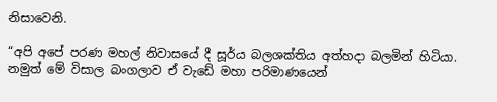නිසාවෙනි.

“අපි අපේ පරණ මහල් නිවාසයේ දී සූර්ය බලශක්තිය අත්හදා බලමින් හිටියා. නමුත් මේ විසාල බංගලාව ඒ වැඩේ මහා පරිමාණයෙන්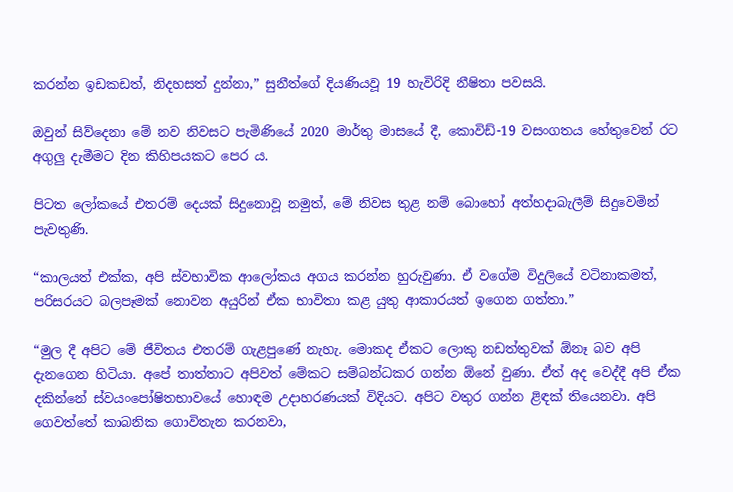කරන්න ඉඩකඩත්, නිදහසත් දුන්නා,” සුනීත්ගේ දියණියවූ 19 හැවිරිදි නීෂිතා පවසයි.

ඔවුන් සිව්දෙනා මේ නව නිවසට පැමිණියේ 2020 මාර්තු මාසයේ දී, කොවිඩ්-19 වසංගතය හේතුවෙන් රට අගුලු දැමීමට දින කිහිපයකට පෙර ය.

පිටත ලෝකයේ එතරම් දෙයක් සිදුනොවූ නමුත්, මේ නිවස තුළ නම් බොහෝ අත්හදාබැලීම් සිදුවෙමින් පැවතුණි.

“කාලයත් එක්ක, අපි ස්වභාවික ආලෝකය අගය කරන්න හුරුවුණා. ඒ වගේම විදුලියේ වටිනාකමත්, පරිසරයට බලපෑමක් නොවන අයුරින් ඒක භාවිතා කළ යුතු ආකාරයත් ඉගෙන ගත්තා.”

“මුල දී අපිට මේ ජීවිතය එතරම් ගැළපුණේ නැහැ. මොකද ඒකට ලොකු නඩත්තුවක් ඕනෑ බව අපි දැනගෙන හිටියා. අපේ තාත්තාට අපිවත් මේකට සම්බන්ධකර ගන්න ඕනේ වුණා. ඒත් අද වෙද්දී අපි ඒක දකින්නේ ස්වයංපෝෂිතභාවයේ හොඳම උදාහරණයක් විදියට. අපිට වතුර ගන්න ළිඳක් තියෙනවා. අපි ගෙවත්තේ කාබනික ගොවිතැන කරනවා,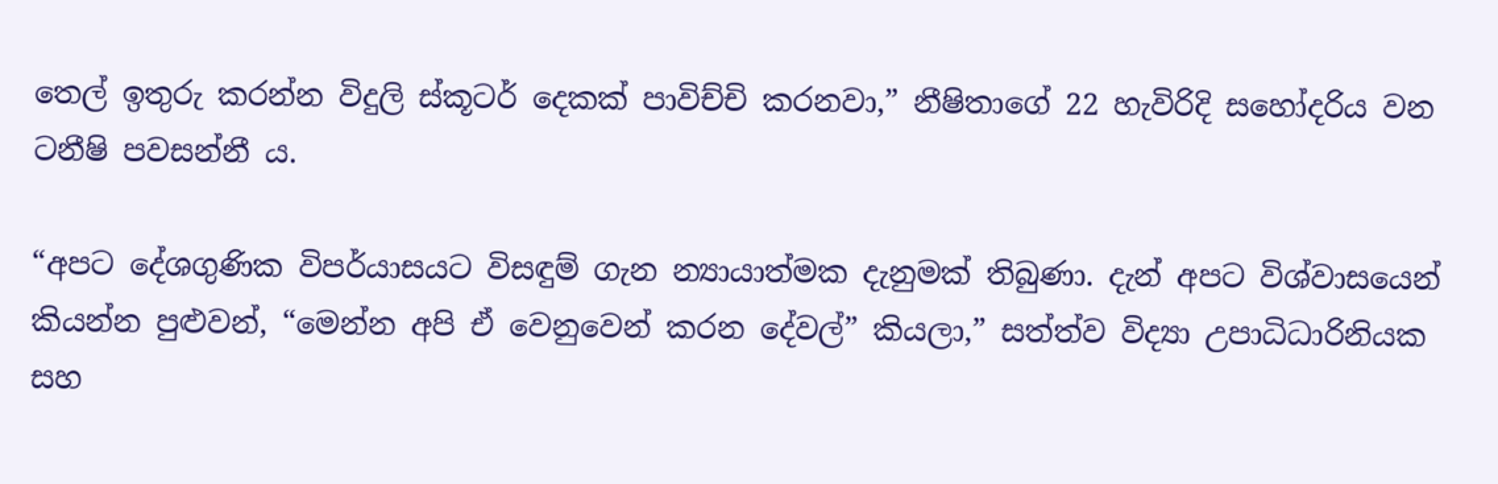තෙල් ඉතුරු කරන්න විදුලි ස්කූටර් දෙකක් පාවිච්චි කරනවා,” නීෂිතාගේ 22 හැවිරිදි සහෝදරිය වන ටනීෂි පවසන්නී ය.

“අපට දේශගුණික විපර්යාසයට විසඳුම් ගැන න්‍යායාත්මක දැනුමක් තිබුණා. දැන් අපට විශ්වාසයෙන් කියන්න පුළුවන්, “මෙන්න අපි ඒ වෙනුවෙන් කරන දේවල්” කියලා,” සත්ත්ව විද්‍යා උපාධිධාරිනියක සහ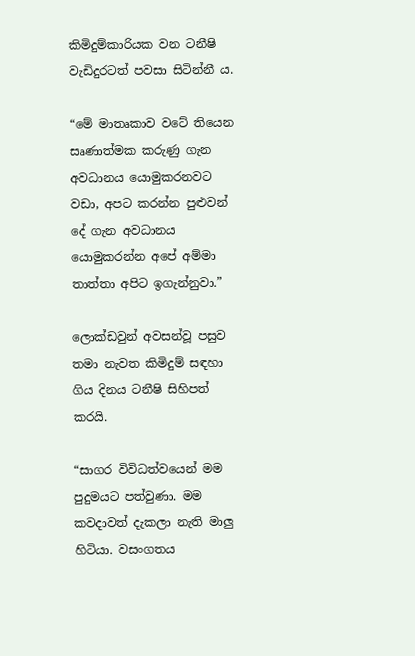කිමිදුම්කාරියක වන ටනීෂි වැඩිදුරටත් පවසා සිටින්නී ය.

“මේ මාතෘකාව වටේ තියෙන සෘණාත්මක කරුණු ගැන අවධානය යොමුකරනවට වඩා, අපට කරන්න පුළුවන් දේ ගැන අවධානය යොමුකරන්න අපේ අම්මා තාත්තා අපිට ඉගැන්නුවා.”

ලොක්ඩවුන් අවසන්වූ පසුව තමා නැවත කිමිදුම් සඳහා ගිය දිනය ටනීෂි සිහිපත් කරයි.

“සාගර විවිධත්වයෙන් මම පුදුමයට පත්වුණා. මම කවදාවත් දැකලා නැති මාලු හිටියා. වසංගතය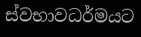ස්වභාවධර්මයට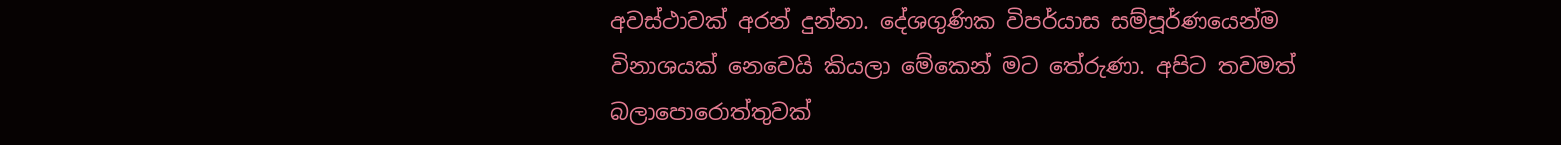අවස්ථාවක් අරන් දුන්නා. දේශගුණික විපර්යාස සම්පූර්ණයෙන්ම විනාශයක් නෙවෙයි කියලා මේකෙන් මට තේරුණා. අපිට තවමත් බලාපොරොත්තුවක්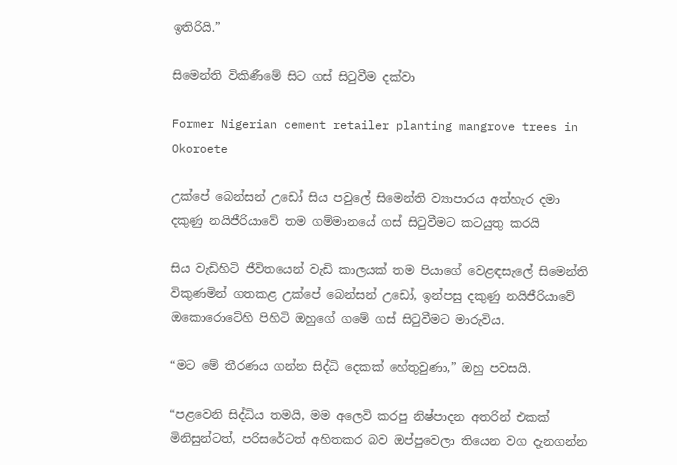ඉතිරියි.”

සිමෙන්ති විකිණීමේ සිට ගස් සිටුවීම දක්වා

Former Nigerian cement retailer planting mangrove trees in Okoroete

උක්පේ බෙන්සන් උඩෝ සිය පවුලේ සිමෙන්ති ව්‍යාපාරය අත්හැර දමා දකුණු නයිජීරියාවේ තම ගම්මානයේ ගස් සිටුවීමට කටයුතු කරයි

සිය වැඩිහිටි ජීවිතයෙන් වැඩි කාලයක් තම පියාගේ වෙළඳසැලේ සිමෙන්ති විකුණමින් ගතකළ උක්පේ බෙන්සන් උඩෝ, ඉන්පසු දකුණු නයිජීරියාවේ ඔකොරොටේහි පිහිටි ඔහුගේ ගමේ ගස් සිටුවීමට මාරුවිය.

“මට මේ තීරණය ගන්න සිද්ධි දෙකක් හේතුවුණා,” ඔහු පවසයි.

“පළවෙනි සිද්ධිය තමයි, මම අලෙවි කරපු නිෂ්පාදන අතරින් එකක් මිනිසුන්ටත්, පරිසරේටත් අහිතකර බව ඔප්පුවෙලා තියෙන වග දැනගන්න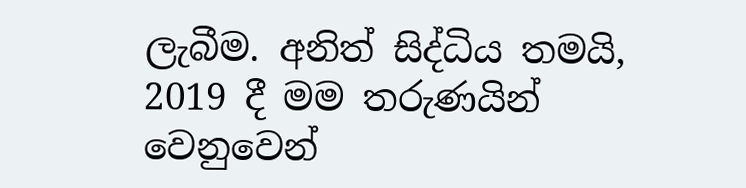ලැබීම. අනිත් සිද්ධිය තමයි, 2019 දී මම තරුණයින් වෙනුවෙන්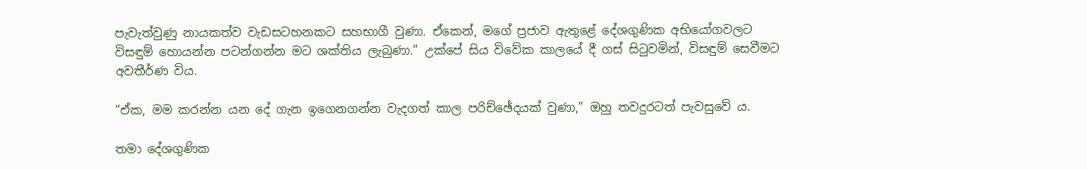පැවැත්වුණු නායකත්ව වැඩසටහනකට සහභාගී වුණා. ඒකෙන්, මගේ ප්‍රජාව ඇතුළේ දේශගුණික අභියෝගවලට විසඳුම් හොයන්න පටන්ගන්න මට ශක්තිය ලැබුණා.” උක්පේ සිය විවේක කාලයේ දී ගස් සිටුවමින්, විසඳුම් සෙවීමට අවතීර්ණ විය.

“ඒක, මම කරන්න යන දේ ගැන ඉගෙනගන්න වැදගත් කාල පරිච්ඡේදයක් වුණා,” ඔහු තවදුරටත් පැවසුවේ ය.

තමා දේශගුණික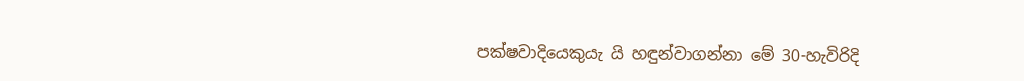පක්ෂවාදියෙකුයැ යි හඳුන්වාගන්නා මේ 30-හැවිරිදි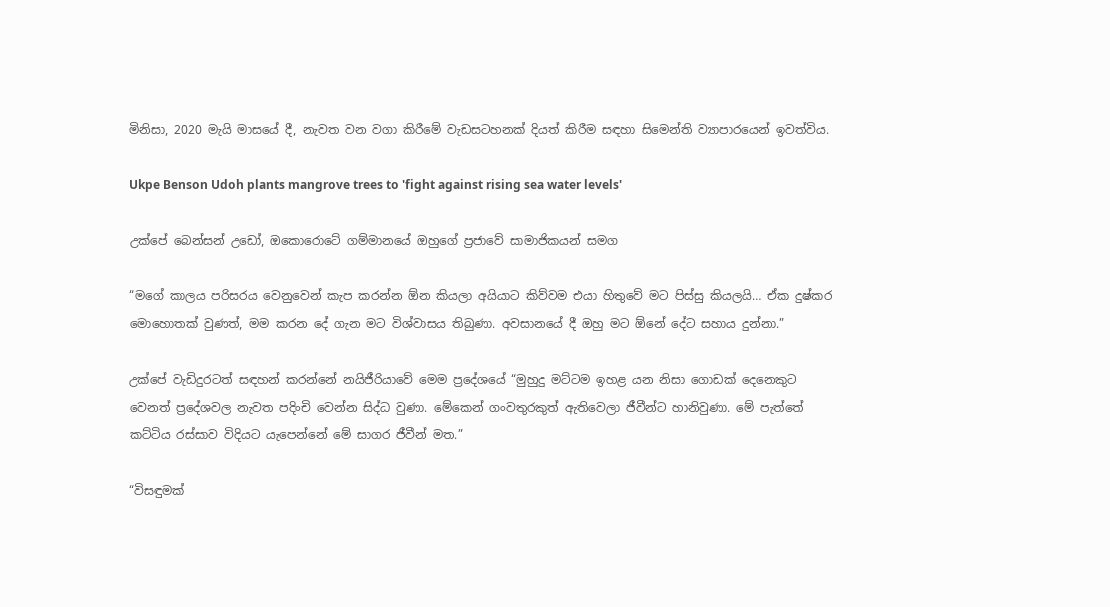මිනිසා, 2020 මැයි මාසයේ දී, නැවත වන වගා කිරීමේ වැඩසටහනක් දියත් කිරීම සඳහා සිමෙන්ති ව්‍යාපාරයෙන් ඉවත්විය.

Ukpe Benson Udoh plants mangrove trees to 'fight against rising sea water levels'

උක්පේ බෙන්සන් උඩෝ, ඔකොරොටේ ගම්මානයේ ඔහුගේ ප්‍රජාවේ සාමාජිකයන් සමග

“මගේ කාලය පරිසරය වෙනුවෙන් කැප කරන්න ඕන කියලා අයියාට කිව්වම එයා හිතුවේ මට පිස්සු කියලයි… ඒක දුෂ්කර මොහොතක් වුණත්, මම කරන දේ ගැන මට විශ්වාසය තිබුණා. අවසානයේ දී ඔහු මට ඕනේ දේට සහාය දුන්නා.”

උක්පේ වැඩිදුරටත් සඳහන් කරන්නේ නයිජීරියාවේ මෙම ප්‍රදේශයේ “මුහුදු මට්ටම ඉහළ යන නිසා ගොඩක් දෙනෙකුට වෙනත් ප්‍රදේශවල නැවත පදිංචි වෙන්න සිද්ධ වුණා. මේකෙන් ගංවතුරකුත් ඇතිවෙලා ජීවීන්ට හානිවුණා. මේ පැත්තේ කට්ටිය රස්සාව විදියට යැපෙන්නේ මේ සාගර ජීවීන් මත.”

“විසඳුමක්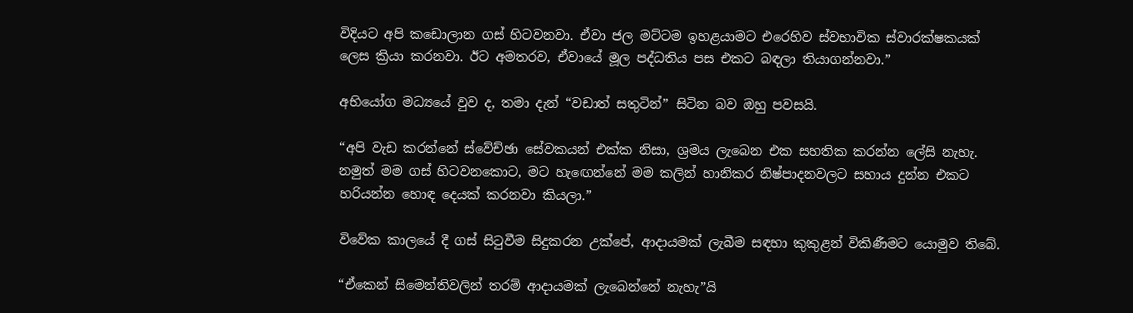විදියට අපි කඩොලාන ගස් හිටවනවා. ඒවා ජල මට්ටම ඉහළයාමට එරෙහිව ස්වභාවික ස්වාරක්ෂකයක් ලෙස ක්‍රියා කරනවා. ඊට අමතරව, ඒවායේ මූල පද්ධතිය පස එකට බඳලා තියාගන්නවා.”

අභියෝග මධ්‍යයේ වුව ද, තමා දැන් “වඩාත් සතුටින්” සිටින බව ඔහු පවසයි.

“අපි වැඩ කරන්නේ ස්වේච්ඡා සේවකයන් එක්ක නිසා, ශ්‍රමය ලැබෙන එක සහතික කරන්න ලේසි නැහැ. නමුත් මම ගස් හිටවනකොට, මට හැඟෙන්නේ මම කලින් හානිකර නිෂ්පාදනවලට සහාය දුන්න එකට හරියන්න හොඳ දෙයක් කරනවා කියලා.”

විවේක කාලයේ දී ගස් සිටුවීම සිදුකරන උක්පේ, ආදායමක් ලැබීම සඳහා කුකුළන් විකිණීමට යොමුව තිබේ.

“ඒකෙන් සිමෙන්තිවලින් තරම් ආදායමක් ලැබෙන්නේ නැහැ”යි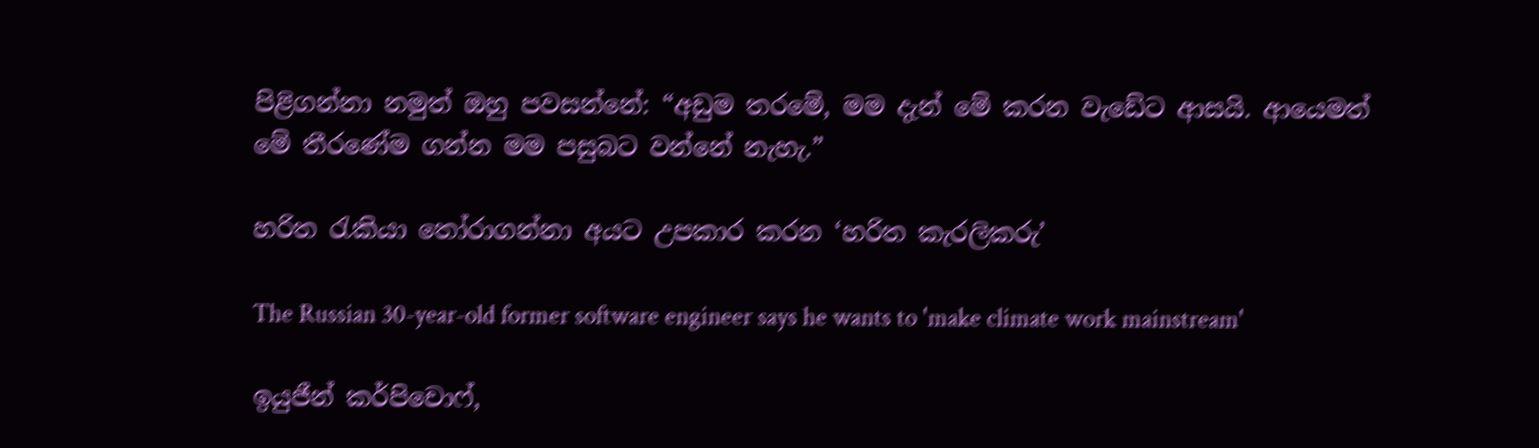පිළිගන්නා නමුත් ඔහු පවසන්නේ: “අඩුම තරමේ, මම දැන් මේ කරන වැඩේට ආසයි. ආයෙමත් මේ තීරණේම ගන්න මම පසුබට වන්නේ නැහැ.”

හරිත රැකියා තෝරාගන්නා අයට උපකාර කරන ‘හරිත කැරලිකරු’

The Russian 30-year-old former software engineer says he wants to 'make climate work mainstream'

ඉයුජීන් කර්පිචොෆ්,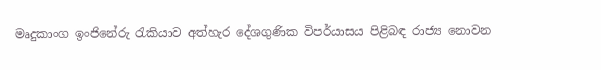මෘදුකාංග ඉංජිනේරු රැකියාව අත්හැර දේශගුණික විපර්යාසය පිළිබඳ රාජ්‍ය නොවන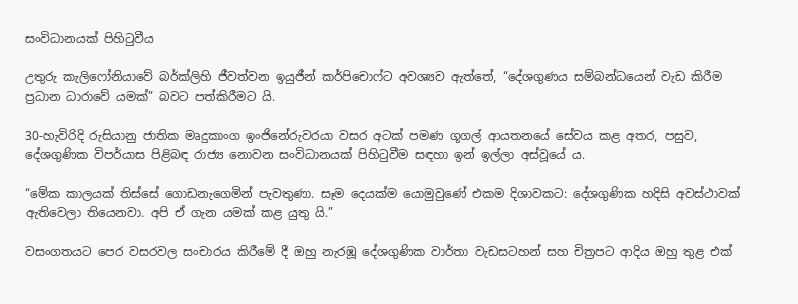සංවිධානයක් පිහිටුවීය

උතුරු කැලිෆෝනියාවේ බර්ක්ලිහි ජීවත්වන ඉයුජීන් කර්පිචොෆ්ට අවශ්‍යව ඇත්තේ, “දේශගුණය සම්බන්ධයෙන් වැඩ කිරීම ප්‍රධාන ධාරාවේ යමක්” බවට පත්කිරීමට යි.

30-හැවිරිදි රුසියානු ජාතික මෘදුකාංග ඉංජිනේරුවරයා වසර අටක් පමණ ගූගල් ආයතනයේ සේවය කළ අතර, පසුව, දේශගුණික විපර්යාස පිළිබඳ රාජ්‍ය නොවන සංවිධානයක් පිහිටුවීම සඳහා ඉන් ඉල්ලා අස්වූයේ ය.

“මේක කාලයක් තිස්සේ ගොඩනැගෙමින් පැවතුණා. සෑම දෙයක්ම යොමුවුණේ එකම දිශාවකට: දේශගුණික හදිසි අවස්ථාවක් ඇතිවෙලා තියෙනවා. අපි ඒ ගැන යමක් කළ යුතු යි.”

වසංගතයට පෙර වසරවල සංචාරය කිරීමේ දී ඔහු නැරඹූ දේශගුණික වාර්තා වැඩසටහන් සහ චිත්‍රපට ආදිය ඔහු තුළ එක්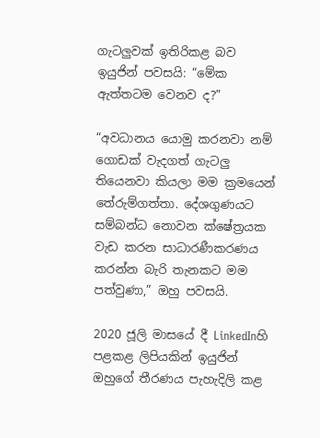ගැටලුවක් ඉතිරිකළ බව ඉයුජින් පවසයි: “මේක ඇත්තටම වෙනව ද?”

“අවධානය යොමු කරනවා නම් ගොඩක් වැදගත් ගැටලු තියෙනවා කියලා මම ක්‍රමයෙන් තේරුම්ගත්තා. දේශගුණයට සම්බන්ධ නොවන ක්ෂේත්‍රයක වැඩ කරන සාධාරණීකරණය කරන්න බැරි තැනකට මම පත්වුණා,” ඔහු පවසයි.

2020 ජූලි මාසයේ දී LinkedInහි පළකළ ලිපියකින් ඉයුජින් ඔහුගේ තීරණය පැහැදිලි කළ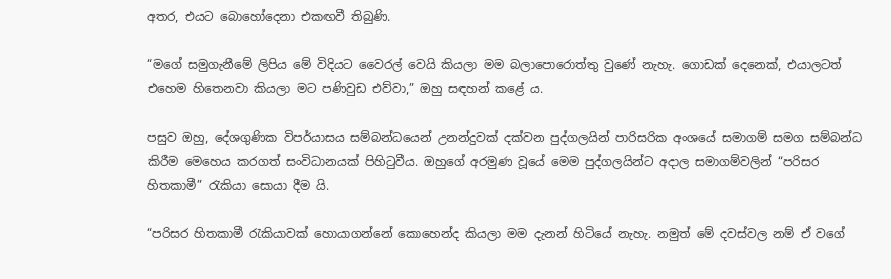අතර, එයට බොහෝදෙනා එකඟවී තිබුණි.

“මගේ සමුගැනීමේ ලිපිය මේ විදියට වෛරල් වෙයි කියලා මම බලාපොරොත්තු වුණේ නැහැ. ගොඩක් දෙනෙක්, එයාලටත් එහෙම හිතෙනවා කියලා මට පණිවුඩ එව්වා,” ඔහු සඳහන් කළේ ය.

පසුව ඔහු, දේශගුණික විපර්යාසය සම්බන්ධයෙන් උනන්දුවක් දක්වන පුද්ගලයින් පාරිසරික අංශයේ සමාගම් සමග සම්බන්ධ කිරීම මෙහෙය කරගත් සංවිධානයක් පිහිටුවීය. ඔහුගේ අරමුණ වූයේ මෙම පුද්ගලයින්ට අදාල සමාගම්වලින් “පරිසර හිතකාමී” රැකියා සොයා දීම යි.

“පරිසර හිතකාමී රැකියාවක් හොයාගන්නේ කොහෙන්ද කියලා මම දැනන් හිටියේ නැහැ. නමුත් මේ දවස්වල නම් ඒ වගේ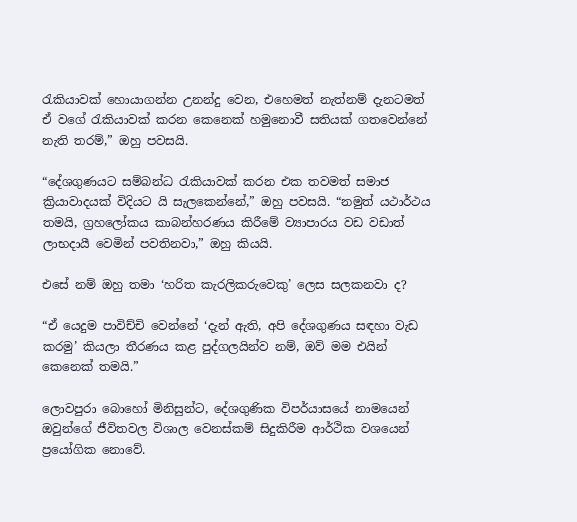රැකියාවක් හොයාගන්න උනන්දු වෙන, එහෙමත් නැත්නම් දැනටමත් ඒ වගේ රැකියාවක් කරන කෙනෙක් හමුනොවී සතියක් ගතවෙන්නේ නැති තරම්,” ඔහු පවසයි.

“දේශගුණයට සම්බන්ධ රැකියාවක් කරන එක තවමත් සමාජ ක්‍රියාවාදයක් විදියට යි සැලකෙන්නේ,” ඔහු පවසයි. “නමුත් යථාර්ථය තමයි, ග්‍රහලෝකය කාබන්හරණය කිරීමේ ව්‍යාපාරය වඩ වඩාත් ලාභදායී වෙමින් පවතිනවා,” ඔහු කියයි.

එසේ නම් ඔහු තමා ‘හරිත කැරලිකරුවෙකු’ ලෙස සලකනවා ද?

“ඒ යෙදුම පාවිච්චි වෙන්නේ ‘දැන් ඇති, අපි දේශගුණය සඳහා වැඩ කරමු’ කියලා තීරණය කළ පුද්ගලයින්ව නම්, ඔව් මම එයින් කෙනෙක් තමයි.”

ලොවපුරා බොහෝ මිනිසුන්ට, දේශගුණික විපර්යාසයේ නාමයෙන් ඔවුන්ගේ ජීවිතවල විශාල වෙනස්කම් සිදුකිරීම ආර්ථික වශයෙන් ප්‍රයෝගික නොවේ.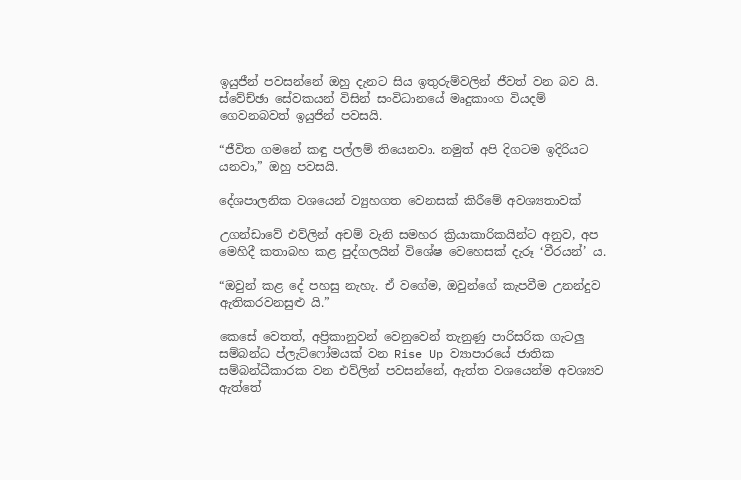ඉයුජීන් පවසන්නේ ඔහු දැනට සිය ඉතුරුම්වලින් ජීවත් වන බව යි. ස්වේච්ඡා සේවකයන් විසින් සංවිධානයේ මෘදුකාංග වියදම් ගෙවනබවත් ඉයුජින් පවසයි.

“ජීවිත ගමනේ කඳු පල්ලම් තියෙනවා. නමුත් අපි දිගටම ඉදිරියට යනවා,” ඔහු පවසයි.

දේශපාලනික වශයෙන් ව්‍යුහගත වෙනසක් කිරීමේ අවශ්‍යතාවක්

උගන්ඩාවේ එව්ලින් අචම් වැනි සමහර ක්‍රියාකාරිකයින්ට අනුව, අප මෙහිදී කතාබහ කළ පුද්ගලයින් විශේෂ වෙහෙසක් දැරූ ‘වීරයන්’ ය.

“ඔවුන් කළ දේ පහසු නැහැ. ඒ වගේම, ඔවුන්ගේ කැපවීම උනන්දුව ඇතිකරවනසුළු යි.”

කෙසේ වෙතත්, අප්‍රිකානුවන් වෙනුවෙන් තැනුණු පාරිසරික ගැටලු සම්බන්ධ ප්ලැට්ෆෝමයක් වන Rise Up ව්‍යාපාරයේ ජාතික සම්බන්ධීකාරක වන එව්ලින් පවසන්නේ, ඇත්ත වශයෙන්ම අවශ්‍යව ඇත්තේ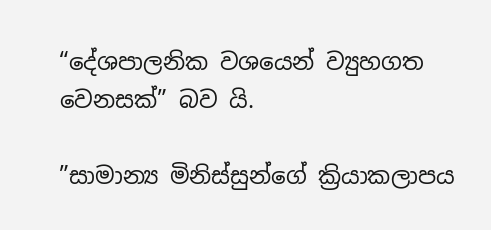“දේශපාලනික වශයෙන් ව්‍යුහගත වෙනසක්” බව යි.

”සාමාන්‍ය මිනිස්සුන්ගේ ක්‍රියාකලාපය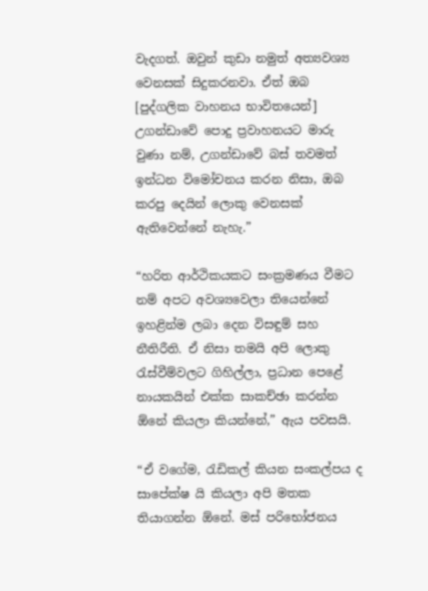වැදගත්. ඔවුන් කුඩා නමුත් අත්‍යවශ්‍ය වෙනසක් සිදුකරනවා. ඒත් ඔබ [පුද්ගලික වාහනය භාවිතයෙන්] උගන්ඩාවේ පොදු ප්‍රවාහනයට මාරු වුණා නම්, උගන්ඩාවේ බස් තවමත් ඉන්ධන විමෝචනය කරන නිසා, ඔබ කරපු දෙයින් ලොකු වෙනසක් ඇතිවෙන්නේ නැහැ.”

“හරිත ආර්ථිකයකට සංක්‍රමණය වීමට නම් අපට අවශ්‍යවෙලා තියෙන්නේ ඉහළින්ම ලබා දෙන විසඳුම් සහ නීතිරීති. ඒ නිසා තමයි අපි ලොකු රැස්වීම්වලට ගිහිල්ලා, ප්‍රධාන පෙළේ නායකයින් එක්ක සාකච්ඡා කරන්න ඕනේ කියලා කියන්නේ,” ඇය පවසයි.

“ඒ වගේම, රැඩිකල් කියන සංකල්පය ද සාපේක්ෂ යි කියලා අපි මතක තියාගන්න ඕනේ. මස් පරිභෝජනය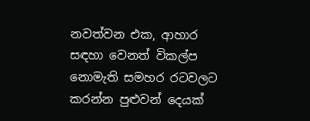නවත්වන එක, ආහාර සඳහා වෙනත් විකල්ප නොමැති සමහර රටවලට කරන්න පුළුවන් දෙයක්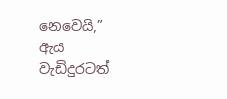නෙවෙයි,” ඇය වැඩිදුරටත්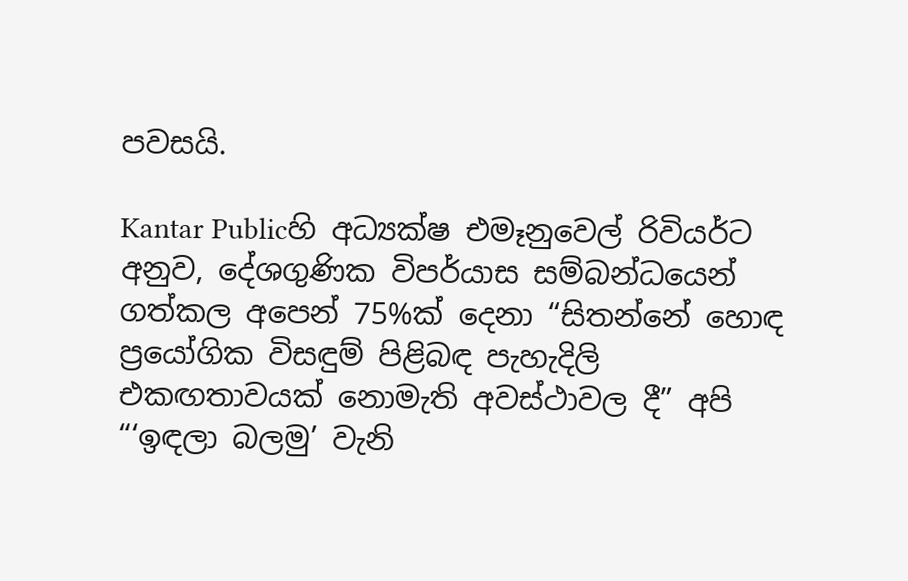පවසයි.

Kantar Publicහි අධ්‍යක්ෂ එමෑනුවෙල් රිවියර්ට අනුව, දේශගුණික විපර්යාස සම්බන්ධයෙන් ගත්කල අපෙන් 75%ක් දෙනා “සිතන්නේ හොඳ ප්‍රයෝගික විසඳුම් පිළිබඳ පැහැදිලි එකඟතාවයක් නොමැති අවස්ථාවල දී” අපි “‘ඉඳලා බලමු’ වැනි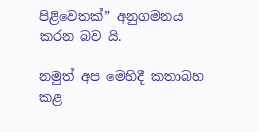පිළිවෙතක්” අනුගමනය කරන බව යි.

නමුත් අප මෙහිදී කතාබහ කළ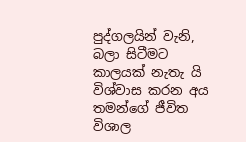පුද්ගලයින් වැනි, බලා සිටීමට කාලයක් නැතැ යි විශ්වාස කරන අය තමන්ගේ ජීවිත විශාල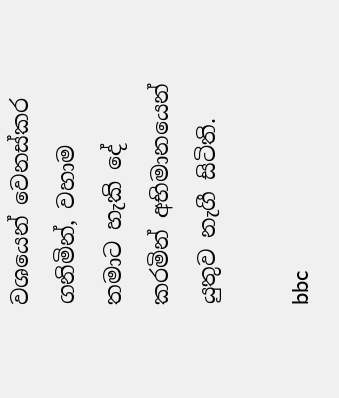වශයෙන් වෙනස්කර ගනිමින්, වහාම තමාට හැකි දේ කරමින් අභිමානයෙන් යුතුව නැගී සිටිති.

bbc